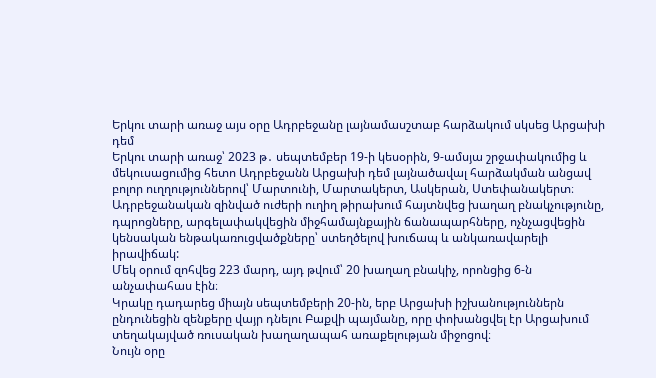Երկու տարի առաջ այս օրը Ադրբեջանը լայնամասշտաբ հարձակում սկսեց Արցախի դեմ
Երկու տարի առաջ՝ 2023 թ․ սեպտեմբեր 19-ի կեսօրին, 9-ամսյա շրջափակումից և մեկուսացումից հետո Ադրբեջանն Արցախի դեմ լայնածավալ հարձակման անցավ բոլոր ուղղություններով՝ Մարտունի, Մարտակերտ, Ասկերան, Ստեփանակերտ։
Ադրբեջանական զինված ուժերի ուղիղ թիրախում հայտնվեց խաղաղ բնակչությունը, դպրոցները, արգելափակվեցին միջհամայնքային ճանապարհները, ոչնչացվեցին կենսական ենթակառուցվածքները՝ ստեղծելով խուճապ և անկառավարելի իրավիճակ:
Մեկ օրում զոհվեց 223 մարդ, այդ թվում՝ 20 խաղաղ բնակիչ, որոնցից 6-ն անչափահաս էին։
Կրակը դադարեց միայն սեպտեմբերի 20-ին, երբ Արցախի իշխանություններն ընդունեցին զենքերը վայր դնելու Բաքվի պայմանը, որը փոխանցվել էր Արցախում տեղակայված ռուսական խաղաղապահ առաքելության միջոցով։
Նույն օրը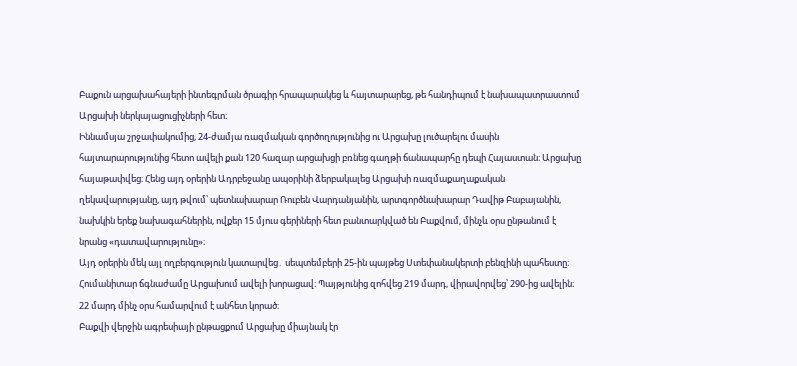Բաքուն արցախահայերի ինտեգրման ծրագիր հրապարակեց և հայտարարեց, թե հանդիպում է նախապատրաստում Արցախի ներկայացուցիչների հետ։
Իննամսյա շրջափակումից, 24-ժամյա ռազմական գործողությունից ու Արցախը լուծարելու մասին հայտարարությունից հետո ավելի քան 120 հազար արցախցի բռնեց գաղթի ճանապարհը դեպի Հայաստան։ Արցախը հայաթափվեց։ Հենց այդ օրերին Ադրբեջանը ապօրինի ձերբակալեց Արցախի ռազմաքաղաքական ղեկավարությանը, այդ թվում՝ պետնախարար Ռուբեն Վարդանյանին, արտգործնախարար Դավիթ Բաբայանին, նախկին երեք նախագահներին, ովքեր 15 մյուս գերիների հետ բանտարկված են Բաքվում, մինչև օրս ընթանում է նրանց «դատավարությունը»։
Այդ օրերին մեկ այլ ողբերգություն կատարվեց․ սեպտեմբերի 25-ին պայթեց Ստեփանակերտի բենզինի պահեստը։ Հումանիտար ճգնաժամը Արցախում ավելի խորացավ։ Պայթյունից զոհվեց 219 մարդ, վիրավորվեց՝ 290-ից ավելին։ 22 մարդ մինչ օրս համարվում է անհետ կորած։
Բաքվի վերջին ագրեսիայի ընթացքում Արցախը միայնակ էր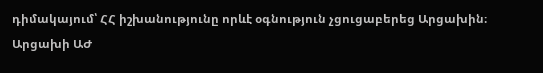դիմակայում՝ ՀՀ իշխանությունը որևէ օգնություն չցուցաբերեց Արցախին։
Արցախի ԱԺ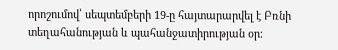որոշումով՝ սեպտեմբերի 19-ը հայտարարվել է Բռնի տեղահանության և պահանջատիրության օր։